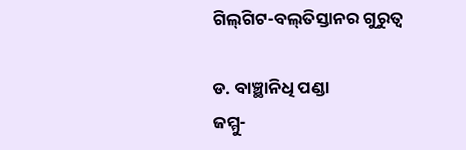ଗିଲ୍‌ଗିଟ-ବଲ୍‌ତିସ୍ତାନର ଗୁରୁତ୍ୱ

ଡ. ବାଞ୍ଛାନିଧି ପଣ୍ଡା
ଜମ୍ମୁ-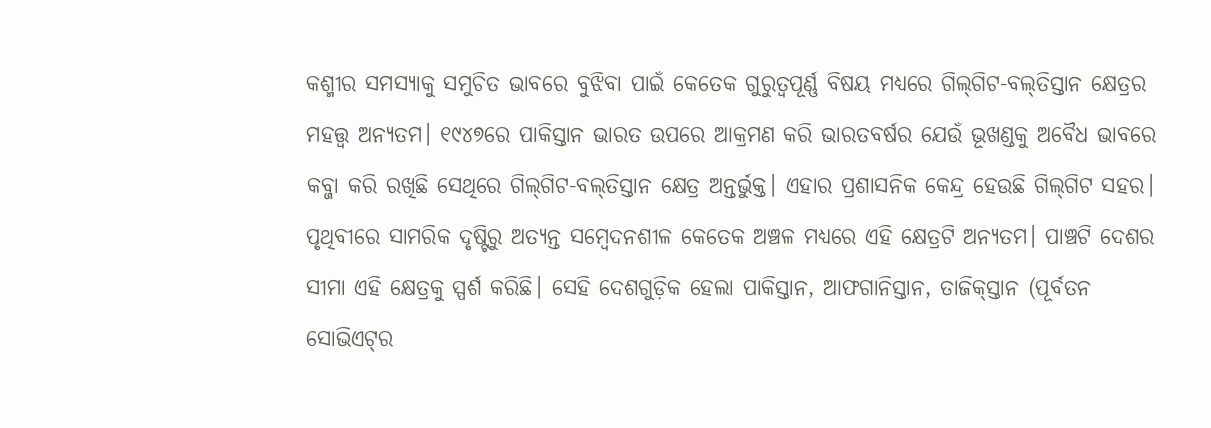କଶ୍ମୀର ସମସ୍ୟାକୁ ସମୁଚିତ ଭାବରେ ବୁଝିବା ପାଇଁ କେତେକ ଗୁରୁତ୍ୱପୂର୍ଣ୍ଣ ବିଷୟ ମଧ୍ୟରେ ଗିଲ୍‌ଗିଟ-ବଲ୍‌ତିସ୍ତାନ କ୍ଷେତ୍ରର ମହତ୍ତ୍ୱ ଅନ୍ୟତମ। ୧୯୪୭ରେ ପାକିସ୍ତାନ ଭାରତ ଉପରେ ଆକ୍ରମଣ କରି ଭାରତବର୍ଷର ଯେଉଁ ଭୂଖଣ୍ଡକୁ ଅବୈଧ ଭାବରେ କବ୍ଜା କରି ରଖିଛି ସେଥିରେ ଗିଲ୍‌ଗିଟ-ବଲ୍‌ତିସ୍ତାନ କ୍ଷେତ୍ର ଅନ୍ତର୍ଭୁକ୍ତ। ଏହାର ପ୍ରଶାସନିକ କେନ୍ଦ୍ର ହେଉଛି ଗିଲ୍‌ଗିଟ ସହର।
ପୃଥିବୀରେ ସାମରିକ ଦୃଷ୍ଟିରୁ ଅତ୍ୟନ୍ତ ସମ୍ବେଦନଶୀଳ କେତେକ ଅଞ୍ଚଳ ମଧ୍ୟରେ ଏହି କ୍ଷେତ୍ରଟି ଅନ୍ୟତମ। ପାଞ୍ଚଟି ଦେଶର ସୀମା ଏହି କ୍ଷେତ୍ରକୁ ସ୍ପର୍ଶ କରିଛି। ସେହି ଦେଶଗୁଡ଼ିକ ହେଲା ପାକିସ୍ତାନ, ଆଫଗାନିସ୍ତାନ, ତାଜିକ୍‌ସ୍ତାନ (ପୂର୍ବତନ ସୋଭିଏଟ୍‌ର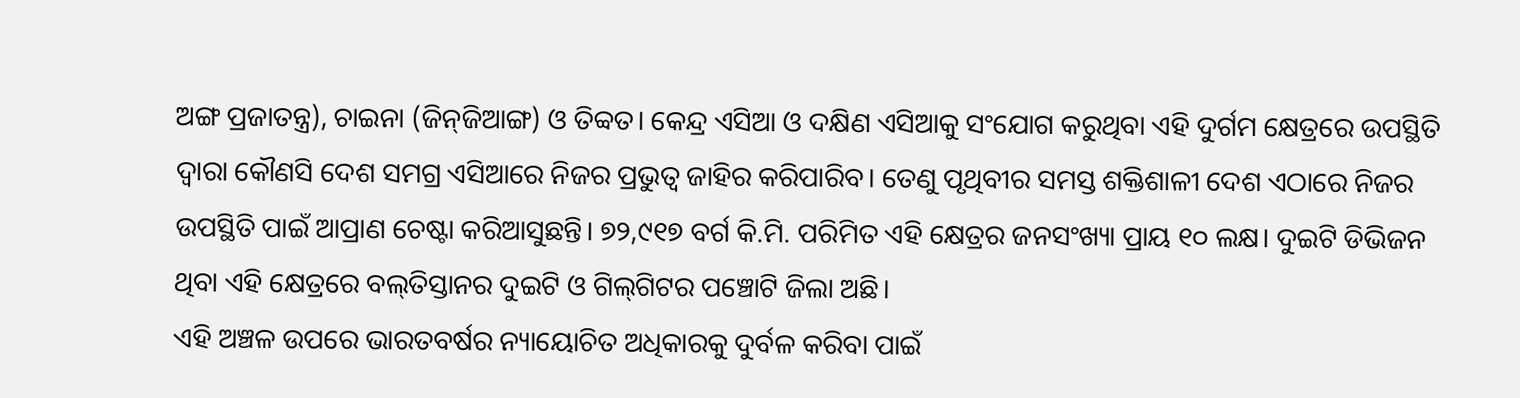ଅଙ୍ଗ ପ୍ରଜାତନ୍ତ୍ର), ଚାଇନା (ଜିନ୍‌ଜିଆଙ୍ଗ) ଓ ତିବ୍ବତ। କେନ୍ଦ୍ର ଏସିଆ ଓ ଦକ୍ଷିଣ ଏସିଆକୁ ସଂଯୋଗ କରୁଥିବା ଏହି ଦୁର୍ଗମ କ୍ଷେତ୍ରରେ ଉପସ୍ଥିତି ଦ୍ୱାରା କୌଣସି ଦେଶ ସମଗ୍ର ଏସିଆରେ ନିଜର ପ୍ରଭୁତ୍ୱ ଜାହିର କରିପାରିବ। ତେଣୁ ପୃଥିବୀର ସମସ୍ତ ଶକ୍ତିଶାଳୀ ଦେଶ ଏଠାରେ ନିଜର ଉପସ୍ଥିତି ପାଇଁ ଆପ୍ରାଣ ଚେଷ୍ଟା କରିଆସୁଛନ୍ତି। ୭୨,୯୧୭ ବର୍ଗ କି.ମି. ପରିମିତ ଏହି କ୍ଷେତ୍ରର ଜନସଂଖ୍ୟା ପ୍ରାୟ ୧୦ ଲକ୍ଷ। ଦୁଇଟି ଡିଭିଜନ ଥିବା ଏହି କ୍ଷେତ୍ରରେ ବଲ୍‌ତିସ୍ତାନର ଦୁଇଟି ଓ ଗିଲ୍‌ଗିଟର ପଞ୍ଚୋଟି ଜିଲା ଅଛି।
ଏହି ଅଞ୍ଚଳ ଉପରେ ଭାରତବର୍ଷର ନ୍ୟାୟୋଚିତ ଅଧିକାରକୁ ଦୁର୍ବଳ କରିବା ପାଇଁ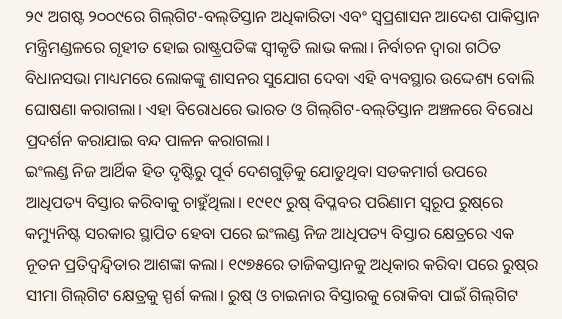୨୯ ଅଗଷ୍ଟ ୨୦୦୯ରେ ଗିଲ୍‌ଗିଟ-ବଲ୍‌ତିସ୍ତାନ ଅଧିକାରିତା ଏବଂ ସ୍ବପ୍ରଶାସନ ଆଦେଶ ପାକିସ୍ତାନ ମନ୍ତ୍ରିମଣ୍ଡଳରେ ଗୃହୀତ ହୋଇ ରାଷ୍ଟ୍ରପତିଙ୍କ ସ୍ବୀକୃତି ଲାଭ କଲା। ନିର୍ବାଚନ ଦ୍ୱାରା ଗଠିତ ବିଧାନସଭା ମାଧ୍ୟମରେ ଲୋକଙ୍କୁ ଶାସନର ସୁଯୋଗ ଦେବା ଏହି ବ୍ୟବସ୍ଥାର ଉଦ୍ଦେଶ୍ୟ ବୋଲି ଘୋଷଣା କରାଗଲା। ଏହା ବିରୋଧରେ ଭାରତ ଓ ଗିଲ୍‌ଗିଟ-ବଲ୍‌ତିସ୍ତାନ ଅଞ୍ଚଳରେ ବିରୋଧ ପ୍ରଦର୍ଶନ କରାଯାଇ ବନ୍ଦ ପାଳନ କରାଗଲା।
ଇଂଲଣ୍ଡ ନିଜ ଆର୍ଥିକ ହିତ ଦୃଷ୍ଟିରୁ ପୂର୍ବ ଦେଶଗୁଡ଼ିକୁ ଯୋଡୁଥିବା ସଡକମାର୍ଗ ଉପରେ ଆଧିପତ୍ୟ ବିସ୍ତାର କରିବାକୁ ଚାହୁଁଥିଲା। ୧୯୧୯ ରୁଷ୍‌ ବିପ୍ଳବର ପରିଣାମ ସ୍ବରୂପ ରୁଷ୍‌ରେ କମ୍ୟୁନିଷ୍ଟ ସରକାର ସ୍ଥାପିତ ହେବା ପରେ ଇଂଲଣ୍ଡ ନିଜ ଆଧିପତ୍ୟ ବିସ୍ତାର କ୍ଷେତ୍ରରେ ଏକ ନୂତନ ପ୍ରତିଦ୍ୱନ୍ଦ୍ୱିତାର ଆଶଙ୍କା କଲା। ୧୯୭୫ରେ ତାଜିକସ୍ତାନକୁ ଅଧିକାର କରିବା ପରେ ରୁଷ୍‌ର ସୀମା ଗିଲ୍‌ଗିଟ କ୍ଷେତ୍ରକୁ ସ୍ପର୍ଶ କଲା। ରୁଷ୍‌ ଓ ଚାଇନାର ବିସ୍ତାରକୁ ରୋକିବା ପାଇଁ ଗିଲ୍‌ଗିଟ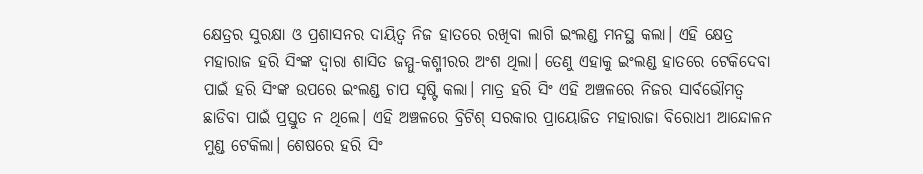କ୍ଷେତ୍ରର ସୁରକ୍ଷା ଓ ପ୍ରଶାସନର ଦାୟିତ୍ୱ ନିଜ ହାତରେ ରଖିବା ଲାଗି ଇଂଲଣ୍ଡ ମନସ୍ଥ କଲା। ଏହି କ୍ଷେତ୍ର ମହାରାଜ ହରି ସିଂଙ୍କ ଦ୍ୱାରା ଶାସିତ ଜମ୍ମୁ-କଶ୍ମୀରର ଅଂଶ ଥିଲା। ତେଣୁ ଏହାକୁ ଇଂଲଣ୍ଡ ହାତରେ ଟେକିଦେବା ପାଇଁ ହରି ସିଂଙ୍କ ଉପରେ ଇଂଲଣ୍ଡ ଚାପ ସୃଷ୍ଟି କଲା। ମାତ୍ର ହରି ସିଂ ଏହି ଅଞ୍ଚଳରେ ନିଜର ସାର୍ବଭୌମତ୍ୱ ଛାଡିବା ପାଇଁ ପ୍ରସ୍ତୁତ ନ ଥିଲେ। ଏହି ଅଞ୍ଚଳରେ ବ୍ରିଟିଶ୍‌ ସରକାର ପ୍ରାୟୋଜିତ ମହାରାଜା ବିରୋଧୀ ଆନ୍ଦୋଳନ ମୁଣ୍ଡ ଟେକିଲା। ଶେଷରେ ହରି ସିଂ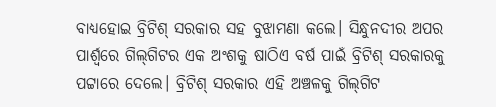ବାଧ୍ୟହୋଇ ବ୍ରିଟିଶ୍‌ ସରକାର ସହ ବୁଝାମଣା କଲେ। ସିନ୍ଧୁନଦୀର ଅପର ପାର୍ଶ୍ୱରେ ଗିଲ୍‌ଗିଟର ଏକ ଅଂଶକୁ ଷାଠିଏ ବର୍ଷ ପାଇଁ ବ୍ରିଟିଶ୍‌ ସରକାରକୁ ପଟ୍ଟାରେ ଦେଲେ। ବ୍ରିଟିଶ୍‌ ସରକାର ଏହି ଅଞ୍ଚଳକୁ ଗିଲ୍‌ଗିଟ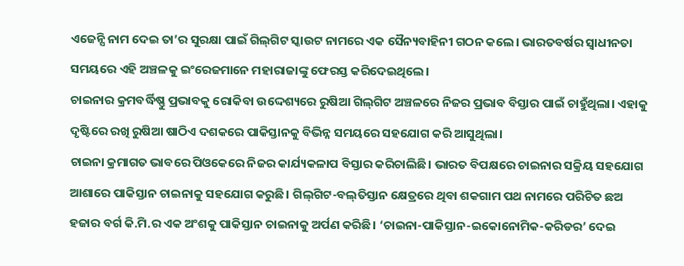ଏଜେନ୍ସି ନାମ ଦେଇ ତା’ର ସୁରକ୍ଷା ପାଇଁ ଗିଲ୍‌ଗିଟ ସ୍କାଉଟ ନାମରେ ଏକ ସୈନ୍ୟବାହିନୀ ଗଠନ କଲେ। ଭାରତବର୍ଷର ସ୍ବାଧୀନତା ସମୟରେ ଏହି ଅଞ୍ଚଳକୁ ଇଂରେଜମାନେ ମହାରାଜାଙ୍କୁ ଫେରସ୍ତ କରିଦେଇଥିଲେ।
ଚାଇନାର କ୍ରମବର୍ଦ୍ଧିଷ୍ଣୁ ପ୍ରଭାବକୁ ରୋକିବା ଉଦ୍ଦେଶ୍ୟରେ ରୁଷିଆ ଗିଲ୍‌ଗିଟ ଅଞ୍ଚଳରେ ନିଜର ପ୍ରଭାବ ବିସ୍ତାର ପାଇଁ ଚାହୁଁଥିଲା। ଏହାକୁ ଦୃଷ୍ଟିରେ ରଖି ରୁଷିଆ ଷାଠିଏ ଦଶକରେ ପାକିସ୍ତାନକୁ ବିଭିନ୍ନ ସମୟରେ ସହଯୋଗ କରି ଆସୁଥିଲା।
ଚାଇନା କ୍ରମାଗତ ଭାବରେ ପିଓକେରେ ନିଜର କାର୍ଯ୍ୟକଳାପ ବିସ୍ତାର କରିଚାଲିଛି। ଭାରତ ବିପକ୍ଷରେ ଚାଇନାର ସକ୍ରିୟ ସହଯୋଗ ଆଶାରେ ପାକିସ୍ତାନ ଚାଇନାକୁ ସହଯୋଗ କରୁଛି। ଗିଲ୍‌ଗିଟ-ବଲ୍‌ତିସ୍ତାନ କ୍ଷେତ୍ରରେ ଥିବା ଶକଗାମ ପଥ ନାମରେ ପରିଚିତ ଛଅ ହଜାର ବର୍ଗ କି.ମି.ର ଏକ ଅଂଶକୁ ପାକିସ୍ତାନ ଚାଇନାକୁ ଅର୍ପଣ କରିଛି। ‘ଚାଇନା-ପାକିସ୍ତାନ-ଇକୋନୋମିକ-କରିଡର’ ଦେଇ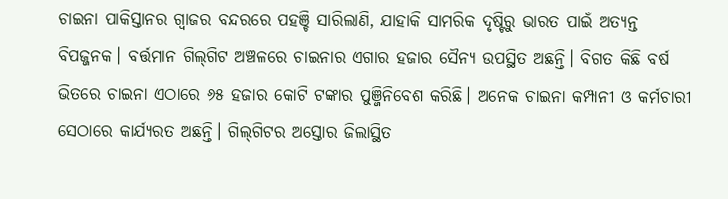ଚାଇନା ପାକିସ୍ତାନର ଗ୍ବାଜର ବନ୍ଦରରେ ପହଞ୍ଚି ସାରିଲାଣି, ଯାହାକି ସାମରିକ ଦୃଷ୍ଟିରୁ ଭାରତ ପାଇଁ ଅତ୍ୟନ୍ତ ବିପଜ୍ଜନକ। ବର୍ତ୍ତମାନ ଗିଲ୍‌ଗିଟ ଅଞ୍ଚଳରେ ଚାଇନାର ଏଗାର ହଜାର ସୈନ୍ୟ ଉପସ୍ଥିତ ଅଛନ୍ତି। ବିଗତ କିଛି ବର୍ଷ ଭିତରେ ଚାଇନା ଏଠାରେ ୬୫ ହଜାର କୋଟି ଟଙ୍କାର ପୁଞ୍ଜିନିବେଶ କରିଛି। ଅନେକ ଚାଇନା କମ୍ପାନୀ ଓ କର୍ମଚାରୀ ସେଠାରେ କାର୍ଯ୍ୟରତ ଅଛନ୍ତି। ଗିଲ୍‌ଗିଟର ଅସ୍ତୋର ଜିଲାସ୍ଥିତ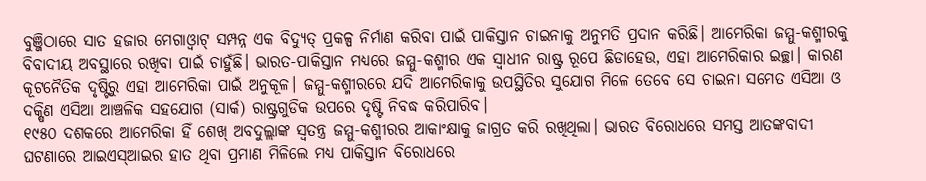ବୁଞ୍ଜିଠାରେ ସାତ ହଜାର ମେଗାଓ୍ବାଟ୍‌ ସମ୍ପନ୍ନ ଏକ ବିଦ୍ୟୁତ୍‌ ପ୍ରକଳ୍ପ ନିର୍ମାଣ କରିବା ପାଇଁ ପାକିସ୍ତାନ ଚାଇନାକୁ ଅନୁମତି ପ୍ରଦାନ କରିଛି। ଆମେରିକା ଜମ୍ମୁ-କଶ୍ମୀରକୁ ବିବାଦୀୟ ଅବସ୍ଥାରେ ରଖିବା ପାଇଁ ଚାହୁଁଛି। ଭାରତ-ପାକିସ୍ତାନ ମଧ୍ୟରେ ଜମ୍ମୁ-କଶ୍ମୀର ଏକ ସ୍ବାଧୀନ ରାଷ୍ଟ୍ର ରୂପେ ଛିଡାହେଉ, ଏହା ଆମେରିକାର ଇଚ୍ଛା। କାରଣ କୂଟନୈତିକ ଦୃଷ୍ଟିରୁ ଏହା ଆମେରିକା ପାଇଁ ଅନୁକୂଳ। ଜମ୍ମୁ-କଶ୍ମୀରରେ ଯଦି ଆମେରିକାକୁ ଉପସ୍ଥିତିର ସୁଯୋଗ ମିଳେ ତେବେ ସେ ଚାଇନା ସମେତ ଏସିଆ ଓ ଦକ୍ଷିଣ ଏସିଆ ଆଞ୍ଚଳିକ ସହଯୋଗ (ସାର୍କ) ରାଷ୍ଟ୍ରଗୁଡିକ ଉପରେ ଦୃଷ୍ଟି ନିବଦ୍ଧ କରିପାରିବ।
୧୯୫୦ ଦଶକରେ ଆମେରିକା ହିଁ ଶେଖ୍‌ ଅବଦୁଲ୍ଲାଙ୍କ ସ୍ବତନ୍ତ୍ର ଜମ୍ମୁ-କଶ୍ମୀରର ଆକାଂକ୍ଷାକୁ ଜାଗ୍ରତ କରି ରଖିଥିଲା। ଭାରତ ବିରୋଧରେ ସମସ୍ତ ଆତଙ୍କବାଦୀ ଘଟଣାରେ ଆଇଏସ୍‌ଆଇର ହାତ ଥିବା ପ୍ରମାଣ ମିଳିଲେ ମଧ୍ୟ ପାକିସ୍ତାନ ବିରୋଧରେ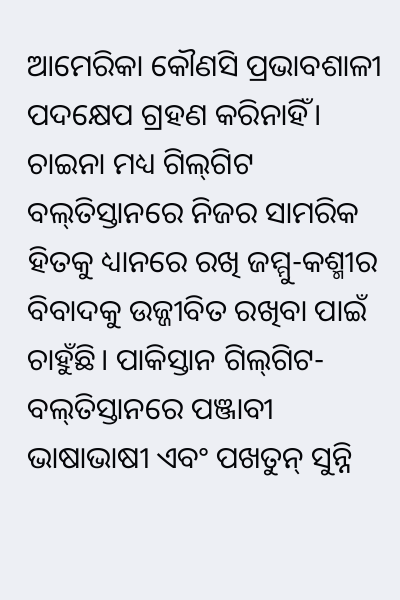ଆମେରିକା କୌଣସି ପ୍ରଭାବଶାଳୀ ପଦକ୍ଷେପ ଗ୍ରହଣ କରିନାହିଁ। ଚାଇନା ମଧ୍ୟ ଗିଲ୍‌ଗିଟ ବଲ୍‌ତିସ୍ତାନରେ ନିଜର ସାମରିକ ହିତକୁ ଧ୍ୟାନରେ ରଖି ଜମ୍ମୁ-କଶ୍ମୀର ବିବାଦକୁ ଉଜ୍ଜୀବିତ ରଖିବା ପାଇଁ ଚାହୁଁଛି। ପାକିସ୍ତାନ ଗିଲ୍‌ଗିଟ-ବଲ୍‌ତିସ୍ତାନରେ ପଞ୍ଜାବୀ ଭାଷାଭାଷୀ ଏବଂ ପଖତୁନ୍‌ ସୁନ୍ନି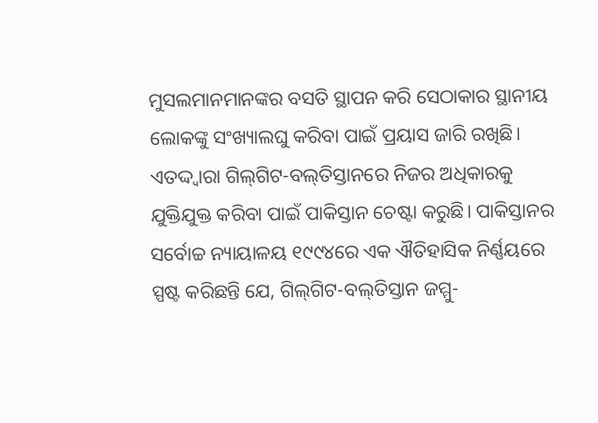ମୁସଲମାନମାନଙ୍କର ବସତି ସ୍ଥାପନ କରି ସେଠାକାର ସ୍ଥାନୀୟ ଲୋକଙ୍କୁ ସଂଖ୍ୟାଲଘୁ କରିବା ପାଇଁ ପ୍ରୟାସ ଜାରି ରଖିଛି। ଏତଦ୍ଦ୍ବାରା ଗିଲ୍‌ଗିଟ-ବଲ୍‌ତିସ୍ତାନରେ ନିଜର ଅଧିକାରକୁ ଯୁକ୍ତିଯୁକ୍ତ କରିବା ପାଇଁ ପାକିସ୍ତାନ ଚେଷ୍ଟା କରୁଛି। ପାକିସ୍ତାନର ସର୍ବୋଚ୍ଚ ନ୍ୟାୟାଳୟ ୧୯୯୪ରେ ଏକ ଐତିହାସିକ ନିର୍ଣ୍ଣୟରେ ସ୍ପଷ୍ଟ କରିଛନ୍ତି ଯେ, ଗିଲ୍‌ଗିଟ-ବଲ୍‌ତିସ୍ତାନ ଜମ୍ମୁ-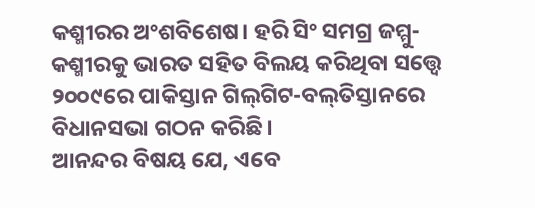କଶ୍ମୀରର ଅଂଶବିଶେଷ। ହରି ସିଂ ସମଗ୍ର ଜମ୍ମୁ-କଶ୍ମୀରକୁ ଭାରତ ସହିତ ବିଲୟ କରିଥିବା ସତ୍ତ୍ୱେ ୨୦୦୯ରେ ପାକିସ୍ତାନ ଗିଲ୍‌ଗିଟ-ବଲ୍‌ତିସ୍ତାନରେ ବିଧାନସଭା ଗଠନ କରିଛି।
ଆନନ୍ଦର ବିଷୟ ଯେ, ଏବେ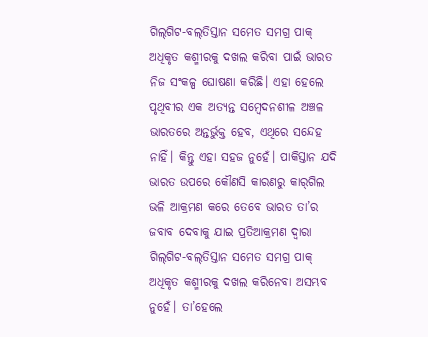ଗିଲ୍‌ଗିଟ-ବଲ୍‌ତିସ୍ତାନ ସମେତ ସମଗ୍ର ପାକ୍‌ ଅଧିକୃତ କଶ୍ମୀରକୁ ଦଖଲ କରିବା ପାଇଁ ଭାରତ ନିଜ ସଂକଳ୍ପ ଘୋଷଣା କରିଛି। ଏହା ହେଲେ ପୃଥିବୀର ଏକ ଅତ୍ୟନ୍ତ ସମ୍ବେଦନଶୀଳ ଅଞ୍ଚଳ ଭାରତରେ ଅନ୍ତର୍ଭୁକ୍ତ ହେବ, ଏଥିରେ ସନ୍ଦେହ ନାହିଁ। କିନ୍ତୁ ଏହା ସହଜ ନୁହେଁ। ପାକିସ୍ତାନ ଯଦି ଭାରତ ଉପରେ କୌଣସି କାରଣରୁ କାର୍‌ଗିଲ ଭଳି ଆକ୍ରମଣ କରେ ତେବେ ଭାରତ ତା’ର ଜବାବ ଦେବାକୁ ଯାଇ ପ୍ରତିଆକ୍ରମଣ ଦ୍ୱାରା ଗିଲ୍‌ଗିଟ-ବଲ୍‌ତିସ୍ତାନ ସମେତ ସମଗ୍ର ପାକ୍‌ ଅଧିକୃତ କଶ୍ମୀରକୁ ଦଖଲ କରିନେବା ଅସମ୍ଭବ ନୁହେଁ। ତା’ହେଲେ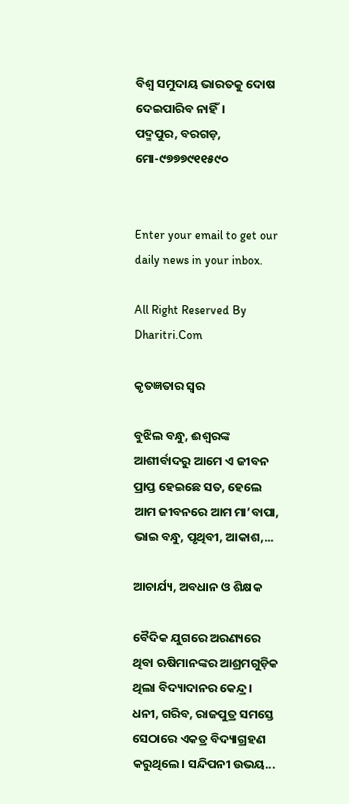ବିଶ୍ୱ ସମୁଦାୟ ଭାରତକୁ ଦୋଷ ଦେଇପାରିବ ନାହିଁ।
ପଦ୍ମପୁର, ବରଗଡ଼, ମୋ-୯୭୭୭୯୧୧୫୯୦


Enter your email to get our daily news in your inbox.

All Right Reserved By Dharitri.Com

କୃତଜ୍ଞତାର ସ୍ବର

ବୁଝିଲ ବନ୍ଧୁ, ଈଶ୍ବରଙ୍କ ଆଶୀର୍ବାଦରୁ ଆମେ ଏ ଜୀବନ ପ୍ରାପ୍ତ ହେଇଛେ ସତ, ହେଲେ ଆମ ଜୀବନରେ ଆମ ମା’ବାପା, ଭାଇ ବନ୍ଧୁ, ପୃଥିବୀ, ଆକାଶ,...

ଆଚାର୍ଯ୍ୟ, ଅବଧାନ ଓ ଶିକ୍ଷକ

ବୈଦିକ ଯୁଗରେ ଅରଣ୍ୟରେ ଥିବା ଋଷିମାନଙ୍କର ଆଶ୍ରମଗୁଡ଼ିକ ଥିଲା ବିଦ୍ୟାଦାନର କେନ୍ଦ୍ର। ଧନୀ, ଗରିବ, ରାଜପୁତ୍ର ସମସ୍ତେ ସେଠାରେ ଏକତ୍ର ବିଦ୍ୟାଗ୍ରହଣ କରୁଥିଲେ। ସନ୍ଦିପନୀ ଉଭୟ...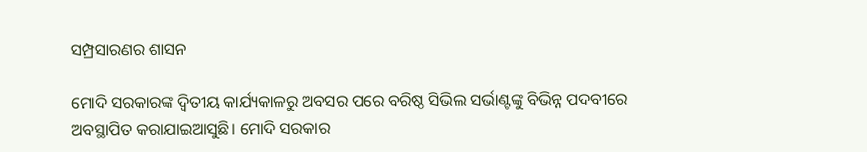ସମ୍ପ୍ରସାରଣର ଶାସନ

ମୋଦି ସରକାରଙ୍କ ଦ୍ୱିତୀୟ କାର୍ଯ୍ୟକାଳରୁ ଅବସର ପରେ ବରିଷ୍ଠ ସିଭିଲ ସର୍ଭାଣ୍ଟଙ୍କୁ ବିଭିନ୍ନ ପଦବୀରେ ଅବସ୍ଥାପିତ କରାଯାଇଆସୁଛି। ମୋଦି ସରକାର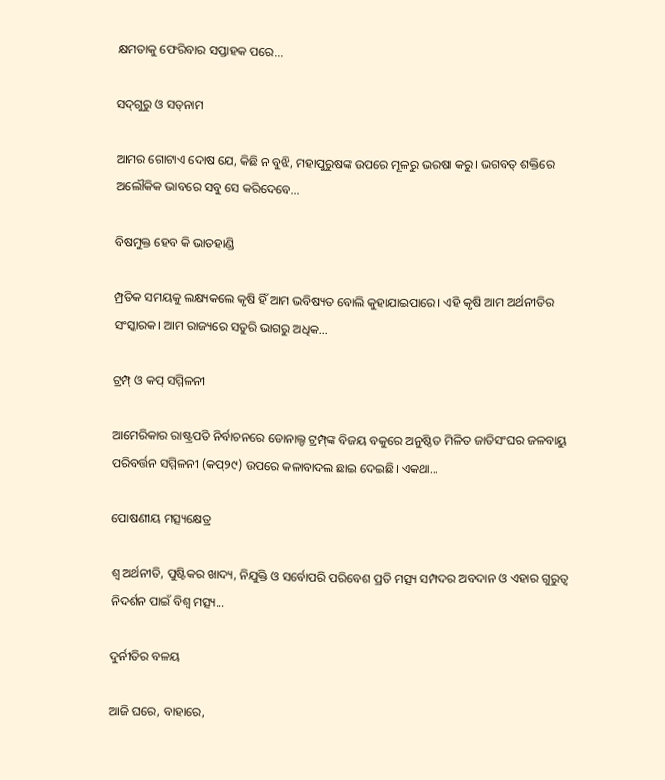କ୍ଷମତାକୁ ଫେରିବାର ସପ୍ତାହକ ପରେ...

ସଦ୍‌ଗୁରୁ ଓ ସତ୍‌ନାମ

ଆମର ଗୋଟାଏ ଦୋଷ ଯେ, କିଛି ନ ବୁଝି, ମହାପୁରୁଷଙ୍କ ଉପରେ ମୂଳରୁ ଭରଷା କରୁ। ଭଗବତ୍‌ ଶକ୍ତିରେ ଅଲୌକିକ ଭାବରେ ସବୁ ସେ କରିଦେବେ...

ବିଷମୁକ୍ତ ହେବ କି ଭାତହାଣ୍ଡି

ମ୍ପ୍ରତିକ ସମୟକୁ ଲକ୍ଷ୍ୟକଲେ କୃଷି ହିଁ ଆମ ଭବିଷ୍ୟତ ବୋଲି କୁହାଯାଇପାରେ। ଏହି କୃଷି ଆମ ଅର୍ଥନୀତିର ସଂସ୍କାରକ। ଆମ ରାଜ୍ୟରେ ସତୁରି ଭାଗରୁ ଅଧିକ...

ଟ୍ରମ୍ପ୍‌ ଓ କପ୍‌ ସମ୍ମିଳନୀ

ଆମେରିକାର ରାଷ୍ଟ୍ରପତି ନିର୍ବାଚନରେ ଡୋନାଲ୍ଡ ଟ୍ରମ୍ପ୍‌ଙ୍କ ବିଜୟ ବକୁରେ ଅନୁଷ୍ଠିତ ମିଳିତ ଜାତିସଂଘର ଜଳବାୟୁ ପରିବର୍ତ୍ତନ ସମ୍ମିଳନୀ (କପ୍‌୨୯) ଉପରେ କଳାବାଦଲ ଛାଇ ଦେଇଛି। ଏକଥା...

ପୋଷଣୀୟ ମତ୍ସ୍ୟକ୍ଷେତ୍ର

ଶ୍ୱ ଅର୍ଥନୀତି, ପୁଷ୍ଟିକର ଖାଦ୍ୟ, ନିଯୁକ୍ତି ଓ ସର୍ବୋପରି ପରିବେଶ ପ୍ରତି ମତ୍ସ୍ୟ ସମ୍ପଦର ଅବଦାନ ଓ ଏହାର ଗୁରୁତ୍ୱ ନିଦର୍ଶନ ପାଇଁ ବିଶ୍ୱ ମତ୍ସ୍ୟ...

ଦୁର୍ନୀତିର ବଳୟ

ଆଜି ଘରେ, ବାହାରେ,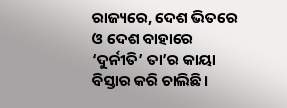ରାଜ୍ୟରେ, ଦେଶ ଭିତରେ ଓ ଦେଶ ବାହାରେ ‘ଦୁର୍ନୀତି’ ତା’ର କାୟା ବିସ୍ତାର କରି ଚାଲିଛି।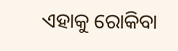ଏହାକୁ ରୋକିବା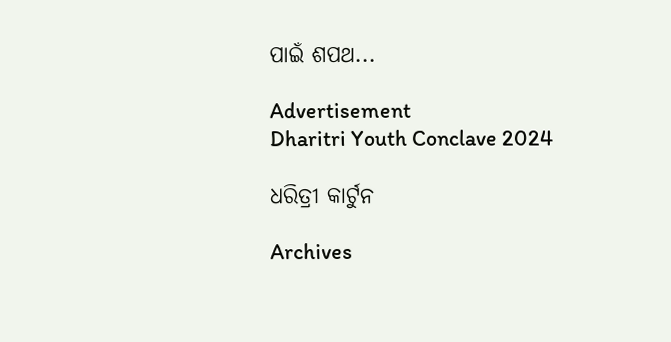ପାଇଁ ଶପଥ...

Advertisement
Dharitri Youth Conclave 2024

ଧରିତ୍ରୀ କାର୍ଟୁନ

Archives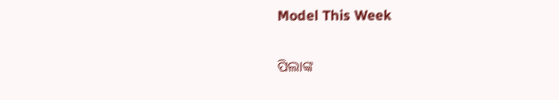Model This Week

ପିଲାଙ୍କ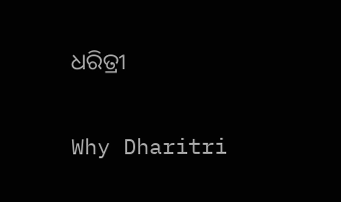ଧରିତ୍ରୀ

Why Dharitri